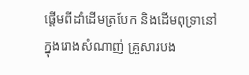ផ្តើមពីដាំដើមត្របែក និងដើមពុទ្រានៅក្នុងរោងសំណាញ់ គ្រួសារបង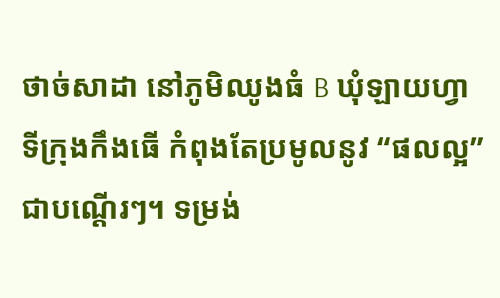ថាច់សាដា នៅភូមិឈូងធំ B ឃុំឡាយហ្វា ទីក្រុងកឹងធើ កំពុងតែប្រមូលនូវ “ផលល្អ” ជាបណ្តើរៗ។ ទម្រង់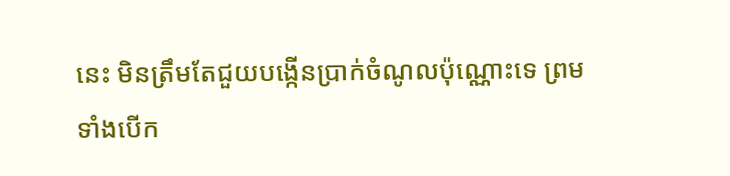នេះ មិនត្រឹមតែជួយបង្កើនប្រាក់ចំណូលប៉ុណ្ណោះទេ ព្រមទាំងបើក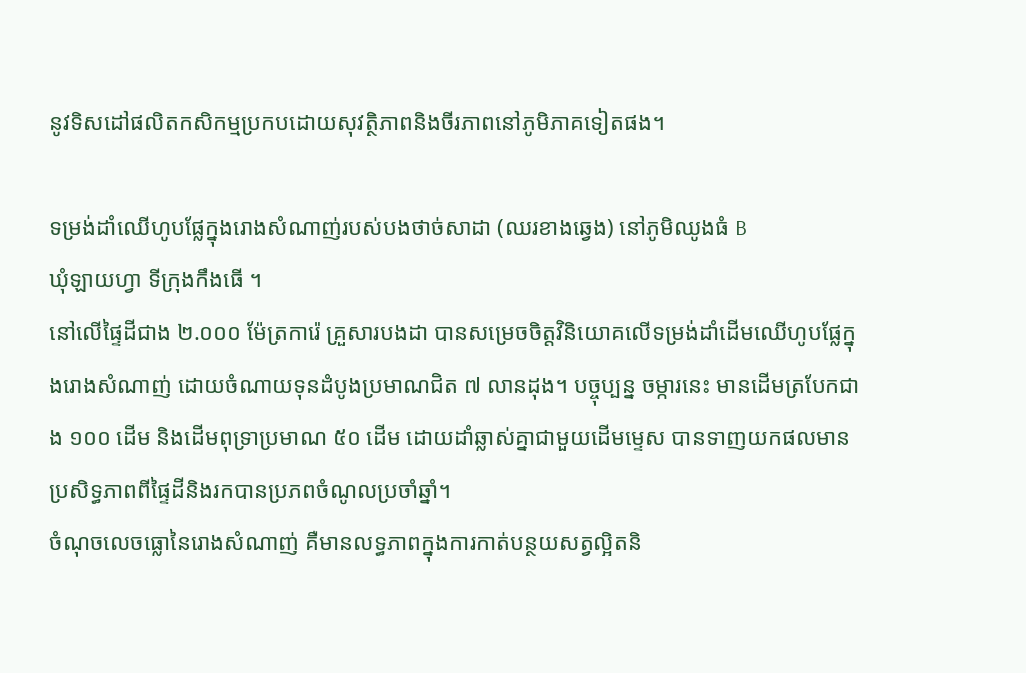នូវទិសដៅផលិតកសិកម្មប្រកបដោយសុវត្ថិភាពនិងចីរភាពនៅភូមិភាគទៀតផង។

ទម្រង់ដាំឈើហូបផ្លែក្នុងរោងសំណាញ់របស់បងថាច់សាដា (ឈរខាងឆ្វេង) នៅភូមិឈូងធំ B
ឃុំឡាយហ្វា ទីក្រុងកឹងធើ ។
នៅលើផ្ទៃដីជាង ២.០០០ ម៉ែត្រការ៉េ គ្រួសារបងដា បានសម្រេចចិត្តវិនិយោគលើទម្រង់ដាំដើមឈើហូបផ្លែក្នុងរោងសំណាញ់ ដោយចំណាយទុនដំបូងប្រមាណជិត ៧ លានដុង។ បច្ចុប្បន្ន ចម្ការនេះ មានដើមត្របែកជាង ១០០ ដើម និងដើមពុទ្រាប្រមាណ ៥០ ដើម ដោយដាំឆ្លាស់គ្នាជាមួយដើមម្ទេស បានទាញយកផលមានប្រសិទ្ធភាពពីផ្ទៃដីនិងរកបានប្រភពចំណូលប្រចាំឆ្នាំ។
ចំណុចលេចធ្លោនៃរោងសំណាញ់ គឺមានលទ្ធភាពក្នុងការកាត់បន្ថយសត្វល្អិតនិ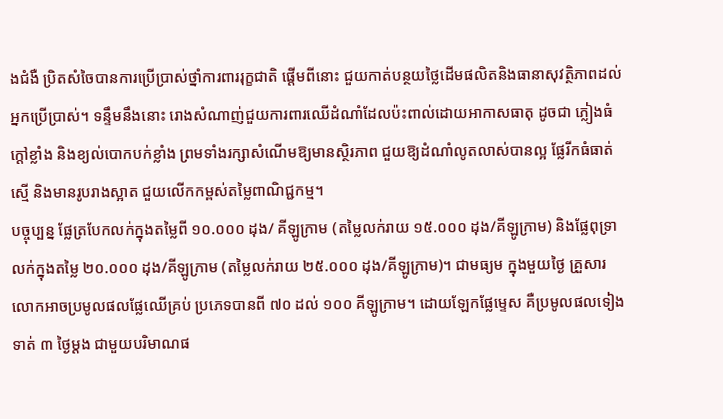ងជំងឺ ប្រិតសំចៃបានការប្រើប្រាស់ថ្នាំការពាររុក្ខជាតិ ផ្តើមពីនោះ ជួយកាត់បន្ថយថ្លៃដើមផលិតនិងធានាសុវត្ថិភាពដល់អ្នកប្រើប្រាស់។ ទន្ទឹមនឹងនោះ រោងសំណាញ់ជួយការពារឈើដំណាំដែលប៉ះពាល់ដោយអាកាសធាតុ ដូចជា ភ្លៀងធំ ក្តៅខ្លាំង និងខ្យល់បោកបក់ខ្លាំង ព្រមទាំងរក្សាសំណើមឱ្យមានស្ថិរភាព ជួយឱ្យដំណាំលូតលាស់បានល្អ ផ្លែរីកធំធាត់ស្មើ និងមានរូបរាងស្អាត ជួយលើកកម្ពស់តម្លៃពាណិជ្ជកម្ម។
បច្ចុប្បន្ន ផ្លែត្របែកលក់ក្នុងតម្លៃពី ១០.០០០ ដុង/ គីឡូក្រាម (តម្លៃលក់រាយ ១៥.០០០ ដុង/គីឡូក្រាម) និងផ្លែពុទ្រា លក់ក្នុងតម្លៃ ២០.០០០ ដុង/គីឡូក្រាម (តម្លៃលក់រាយ ២៥.០០០ ដុង/គីឡូក្រាម)។ ជាមធ្យម ក្នុងមួយថ្ងៃ គ្រួសារលោកអាចប្រមូលផលផ្លែឈើគ្រប់ ប្រភេទបានពី ៧០ ដល់ ១០០ គីឡូក្រាម។ ដោយឡែកផ្លែម្ទេស គឺប្រមូលផលទៀងទាត់ ៣ ថ្ងៃម្តង ជាមួយបរិមាណផ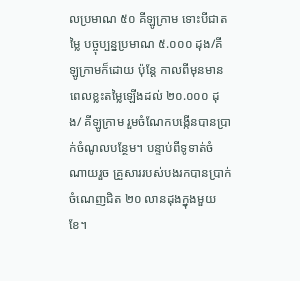លប្រមាណ ៥០ គីឡូក្រាម ទោះបីជាតម្លៃ បច្ចុប្បន្នប្រមាណ ៥.០០០ ដុង/គីឡូក្រាមក៏ដោយ ប៉ុន្តែ កាលពីមុនមានពេលខ្លះតម្លៃឡើងដល់ ២០.០០០ ដុង/ គីឡូក្រាម រួមចំណែកបង្កើនបានប្រាក់ចំណូលបន្ថែម។ បន្ទាប់ពីទូទាត់ចំណាយរួច គ្រួសាររបស់បងរកបានប្រាក់ចំណេញជិត ២០ លានដុងក្នុងមួយខែ។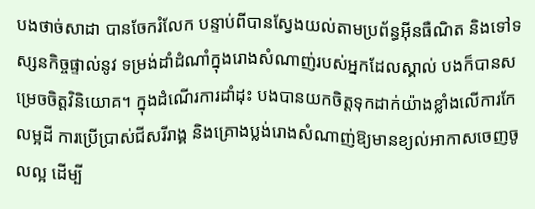បងថាច់សាដា បានចែករំលែក បន្ទាប់ពីបានស្វែងយល់តាមប្រព័ន្ធអ៊ីនធឺណិត និងទៅទស្សនកិច្ចផ្ទាល់នូវ ទម្រង់ដាំដំណាំក្នុងរោងសំណាញ់របស់អ្នកដែលស្គាល់ បងក៏បានសម្រេចចិត្តវិនិយោគ។ ក្នុងដំណើរការដាំដុះ បងបានយកចិត្តទុកដាក់យ៉ាងខ្លាំងលើការកែលម្អដី ការប្រើប្រាស់ជីសរីរាង្គ និងគ្រោងប្លង់រោងសំណាញ់ឱ្យមានខ្យល់អាកាសចេញចូលល្អ ដើម្បី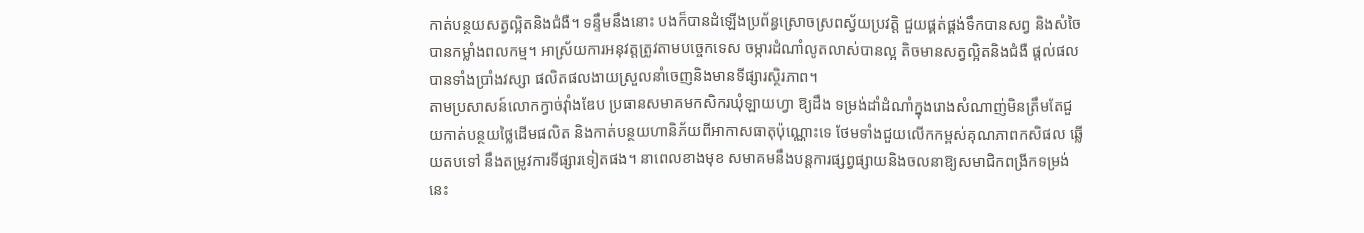កាត់បន្ថយសត្វល្អិតនិងជំងឺ។ ទន្ទឹមនឹងនោះ បងក៏បានដំឡើងប្រព័ន្ធស្រោចស្រពស្វ័យប្រវត្តិ ជួយផ្គត់ផ្គង់ទឹកបានសព្វ និងសំចៃបានកម្លាំងពលកម្ម។ អាស្រ័យការអនុវត្តត្រូវតាមបច្ចេកទេស ចម្ការដំណាំលូតលាស់បានល្អ តិចមានសត្វល្អិតនិងជំងឺ ផ្តល់ផលបានទាំងប្រាំងវស្សា ផលិតផលងាយស្រួលនាំចេញនិងមានទីផ្សារស្ថិរភាព។
តាមប្រសាសន៍លោកក្វាច់វុាំងឌែប ប្រធានសមាគមកសិករឃុំឡាយហ្វា ឱ្យដឹង ទម្រង់ដាំដំណាំក្នុងរោងសំណាញ់មិនត្រឹមតែជួយកាត់បន្ថយថ្លៃដើមផលិត និងកាត់បន្ថយហានិភ័យពីអាកាសធាតុប៉ុណ្ណោះទេ ថែមទាំងជួយលើកកម្ពស់គុណភាពកសិផល ឆ្លើយតបទៅ នឹងតម្រូវការទីផ្សារទៀតផង។ នាពេលខាងមុខ សមាគមនឹងបន្តការផ្សព្វផ្សាយនិងចលនាឱ្យសមាជិកពង្រីកទម្រង់នេះ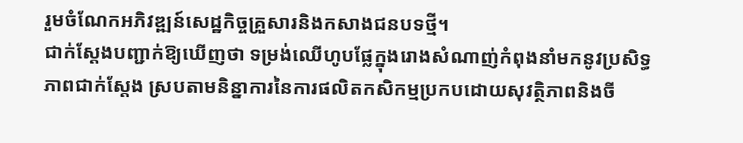រួមចំណែកអភិវឌ្ឍន៍សេដ្ឋកិច្ចគ្រួសារនិងកសាងជនបទថ្មី។
ជាក់ស្តែងបញ្ជាក់ឱ្យឃើញថា ទម្រង់ឈើហូបផ្លែក្នុងរោងសំណាញ់កំពុងនាំមកនូវប្រសិទ្ធភាពជាក់ស្តែង ស្របតាមនិន្នាការនៃការផលិតកសិកម្មប្រកបដោយសុវត្ថិភាពនិងចី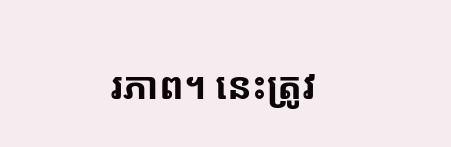រភាព។ នេះត្រូវ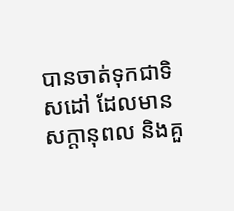បានចាត់ទុកជាទិសដៅ ដែលមានសក្តានុពល និងគួ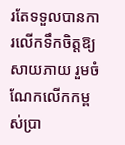រតែទទួលបានការលើកទឹកចិត្តឱ្យសាយភាយ រួមចំណែកលើកកម្ពស់ប្រា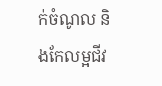ក់ចំណូល និងកែលម្អជីវ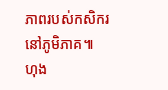ភាពរបស់កសិករនៅភូមិភាគ៕
ហុង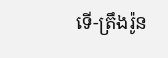ទើ-ត្រឹងរ៉ូន